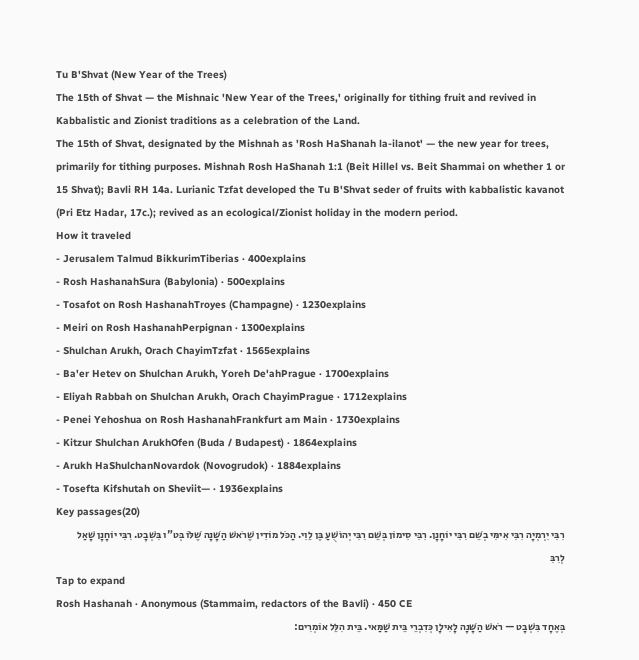Tu B'Shvat (New Year of the Trees)
The 15th of Shvat — the Mishnaic 'New Year of the Trees,' originally for tithing fruit and revived in Kabbalistic and Zionist traditions as a celebration of the Land.
The 15th of Shvat, designated by the Mishnah as 'Rosh HaShanah la-ilanot' — the new year for trees, primarily for tithing purposes. Mishnah Rosh HaShanah 1:1 (Beit Hillel vs. Beit Shammai on whether 1 or 15 Shvat); Bavli RH 14a. Lurianic Tzfat developed the Tu B'Shvat seder of fruits with kabbalistic kavanot (Pri Etz Hadar, 17c.); revived as an ecological/Zionist holiday in the modern period.
How it traveled
- Jerusalem Talmud BikkurimTiberias · 400explains
- Rosh HashanahSura (Babylonia) · 500explains
- Tosafot on Rosh HashanahTroyes (Champagne) · 1230explains
- Meiri on Rosh HashanahPerpignan · 1300explains
- Shulchan Arukh, Orach ChayimTzfat · 1565explains
- Ba'er Hetev on Shulchan Arukh, Yoreh De'ahPrague · 1700explains
- Eliyah Rabbah on Shulchan Arukh, Orach ChayimPrague · 1712explains
- Penei Yehoshua on Rosh HashanahFrankfurt am Main · 1730explains
- Kitzur Shulchan ArukhOfen (Buda / Budapest) · 1864explains
- Arukh HaShulchanNovardok (Novogrudok) · 1884explains
- Tosefta Kifshutah on Sheviit— · 1936explains
Key passages(20)
רִבִּי יִרְמְיָה רִבִּי אִימִּי בְשֵׁם רִבִּי יוֹחָנָן. רִבִּי סִימוֹן בְּשֵׁם רִבִּי יְהוֹשֻׁעַ בֶּן לֵוִי. הַכֹּל מוֹדִין שֶׁרֹאשׁ הַשָּׁנָה שֶׁלֹּוֹ בְּט"ו בִּשְׁבָט. רִבִּי יוֹחָנָן שָׁאַל לְרִבִּ
Tap to expand
Rosh Hashanah · Anonymous (Stammaim, redactors of the Bavli) · 450 CE
בְּאֶחָד בִּשְׁבָט — רֹאשׁ הַשָּׁנָה לָאִילָן כְּדִבְרֵי בֵּית שַׁמַּאי. בֵּית הִלֵּל אוֹמְרִים: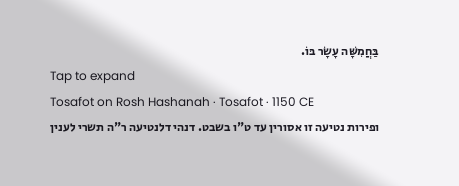בַּחֲמִשָּׁה עָשָׂר בּוֹ.
Tap to expand
Tosafot on Rosh Hashanah · Tosafot · 1150 CE
ופירות נטיעה זו אסורין עד ט"ו בשבט. דנהי דלנטיעה ר"ה תשרי לענין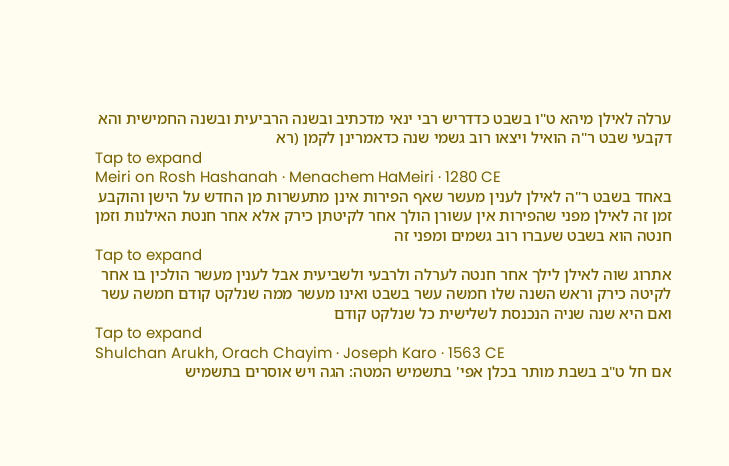ערלה לאילן מיהא ט"ו בשבט כדדריש רבי ינאי מדכתיב ובשנה הרביעית ובשנה החמישית והא דקבעי שבט ר"ה הואיל ויצאו רוב גשמי שנה כדאמרינן לקמן (רא
Tap to expand
Meiri on Rosh Hashanah · Menachem HaMeiri · 1280 CE
באחד בשבט ר"ה לאילן לענין מעשר שאף הפירות אינן מתעשרות מן החדש על הישן והוקבע זמן זה לאילן מפני שהפירות אין עשורן הולך אחר לקיטתן כירק אלא אחר חנטת האילנות וזמן חנטה הוא בשבט שעברו רוב גשמים ומפני זה
Tap to expand
אתרוג שוה לאילן לילך אחר חנטה לערלה ולרבעי ולשביעית אבל לענין מעשר הולכין בו אחר לקיטה כירק וראש השנה שלו חמשה עשר בשבט ואינו מעשר ממה שנלקט קודם חמשה עשר ואם היא שנה שניה הנכנסת לשלישית כל שנלקט קודם
Tap to expand
Shulchan Arukh, Orach Chayim · Joseph Karo · 1563 CE
אם חל ט"ב בשבת מותר בכלן אפי' בתשמיש המטה: הגה ויש אוסרים בתשמיש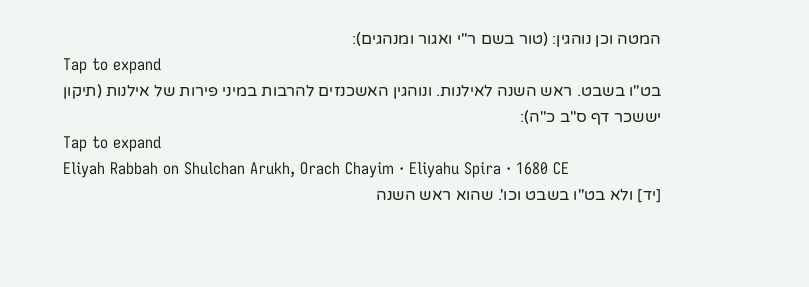המטה וכן נוהגין: (טור בשם ר"י ואגור ומנהגים):
Tap to expand
בט"ו בשבט. ראש השנה לאילנות. ונוהגין האשכנזים להרבות במיני פירות של אילנות (תיקון יששכר דף ס"ב כ"ה):
Tap to expand
Eliyah Rabbah on Shulchan Arukh, Orach Chayim · Eliyahu Spira · 1680 CE
[יד] ולא בט"ו בשבט וכו'. שהוא ראש השנה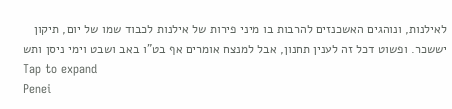לאילנות, ונוהגים האשכנזים להרבות בו מיני פירות של אילנות לכבוד שמו של יום, תיקון יששכר. ופשוט דכל זה לענין תחנון, אבל למנצח אומרים אף בט"ו באב ושבט וימי ניסן ותש
Tap to expand
Penei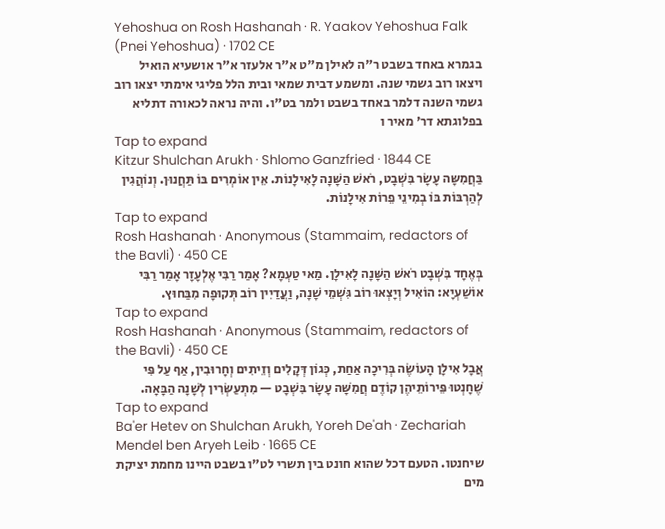Yehoshua on Rosh Hashanah · R. Yaakov Yehoshua Falk (Pnei Yehoshua) · 1702 CE
בגמרא באחד בשבט ר"ה לאילן מ"ט א"ר אלעזר א"ר אושעיא הואיל ויצאו רוב גשמי שנה. ומשמע דבית שמאי ובית הלל פליגי אימתי יצאו רוב גשמי השנה דלמר באחד בשבט ולמר בט"ו. והיה נראה לכאורה דתליא בפלוגתא דר' מאיר ו
Tap to expand
Kitzur Shulchan Arukh · Shlomo Ganzfried · 1844 CE
בַּחֲמִשָּה עָשָׂר בִּשְׁבָט, רֹאשׁ הַשָּׁנָה לָאִילָנוֹת. אֵין אוֹמְרִים בּוֹ תַּחֲנוּן. וְנוֹהֲגִין לְהַרְבּוֹת בּוֹ בְמִינֵי פֵרוֹת אִילָנוֹת.
Tap to expand
Rosh Hashanah · Anonymous (Stammaim, redactors of the Bavli) · 450 CE
בְּאֶחָד בִּשְׁבָט רֹאשׁ הַשָּׁנָה לָאִילָן. מַאי טַעְמָא? אָמַר רַבִּי אֶלְעָזָר אָמַר רַבִּי אוֹשַׁעְיָא: הוֹאִיל וְיָצְאוּ רוֹב גִּשְׁמֵי שָׁנָה, וַעֲדַיִין רוֹב תְּקוּפָה מִבַּחוּץ.
Tap to expand
Rosh Hashanah · Anonymous (Stammaim, redactors of the Bavli) · 450 CE
אֲבָל אִילָן הָעוֹשֶׂה בְּרִיכָה אַחַת, כְּגוֹן דְּקָלִים וְזֵיתִים וְחָרוּבִין, אַף עַל פִּי שֶׁחָנְטוּ פֵּירוֹתֵיהֶן קוֹדֶם חֲמִשָּׁה עָשָׂר בִּשְׁבָט — מִתְעַשְּׂרִין לְשָׁנָה הַבָּאָה.
Tap to expand
Ba'er Hetev on Shulchan Arukh, Yoreh De'ah · Zechariah Mendel ben Aryeh Leib · 1665 CE
שיחנטו. הטעם דכל שהוא חונט בין תשרי לט"ו בשבט היינו מחמת יציקת מים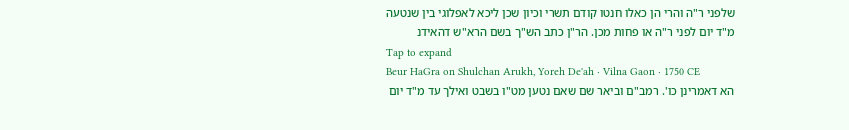שלפני ר"ה והרי הן כאלו חנטו קודם תשרי וכיון שכן ליכא לאפלוגי בין שנטעה מ"ד יום לפני ר"ה או פחות מכן. הר"ן כתב הש"ך בשם הרא"ש דהאידנ
Tap to expand
Beur HaGra on Shulchan Arukh, Yoreh De'ah · Vilna Gaon · 1750 CE
הא דאמרינן כו'. רמב"ם וביאר שם שאם נטען מט"ו בשבט ואילך עד מ"ד יום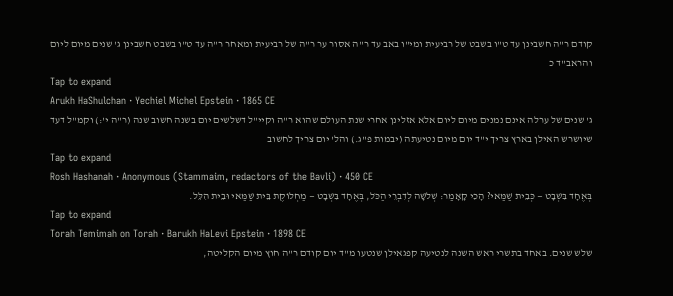קודם ר"ה חשבינן עד ט"ו בשבט של רביעית ומי"ו באב עד ר"ה אסור ער ר"ה של רביעית ומאחר ר"ה עד ט"ו בשבט חשבינן ג' שנים מיום ליום והראב"ד כ
Tap to expand
Arukh HaShulchan · Yechiel Michel Epstein · 1865 CE
ג' שנים של ערלה אינם נמנים מיום ליום אלא אזלינן אחרי שנת העולם שהוא ר"ה וקיי"ל דשלשים יום בשנה חשוב שנה (ר"ה י':) וקמ"ל דעד שיושרש האילן בארץ צריך י"ד יום מיום נטיעתה (יבמות פ"ג.) והל' יום צריך לחשוב
Tap to expand
Rosh Hashanah · Anonymous (Stammaim, redactors of the Bavli) · 450 CE
בְּאֶחָד בִּשְׁבָט — כְּבֵית שַׁמַּאי? הָכִי קָאָמַר: שְׁלֹשָׁה לְדִבְרֵי הַכֹּל, בְּאֶחָד בִּשְׁבָט — מַחְלוֹקֶת בֵּית שַׁמַּאי וּבֵית הִלֵּל.
Tap to expand
Torah Temimah on Torah · Barukh HaLevi Epstein · 1898 CE
שלש שנים. באחד בתשרי ראש השנה לנטיעה קפגאילן שנטעו מ"ד יום קודם ר"ה חוץ מיום הקליטה,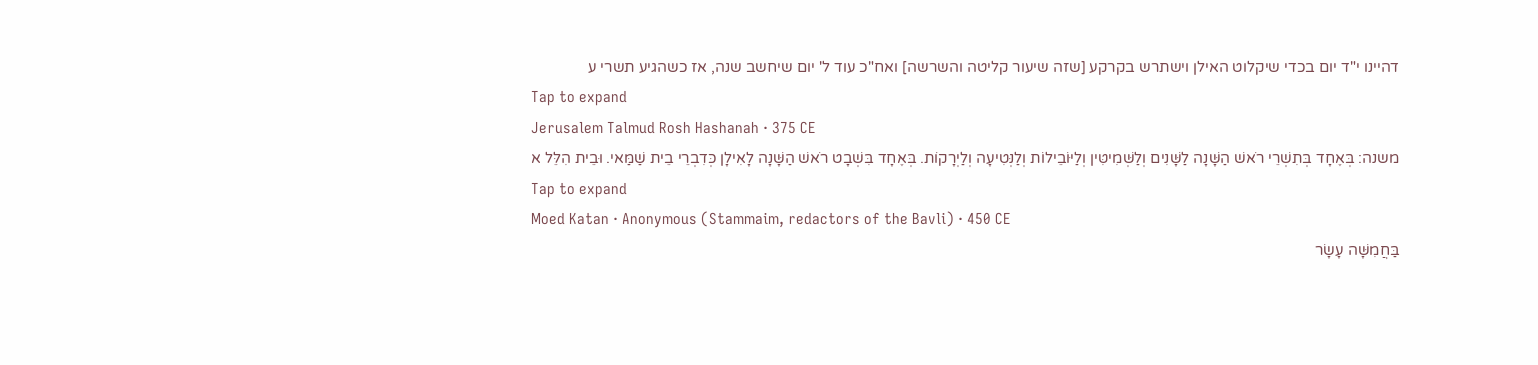דהיינו י"ד יום בכדי שיקלוט האילן וישתרש בקרקע [שזה שיעור קליטה והשרשה] ואח"כ עוד ל' יום שיחשב שנה, אז כשהגיע תשרי ע
Tap to expand
Jerusalem Talmud Rosh Hashanah · 375 CE
משנה: בְּאֶחָד בְּתִשְׁרֵי רֹאשׁ הַשָּׁנָה לַשָּׁנִים וְלַשְּׁמִיטִּין וְלַיּוֹבֵילוֹת וְלַנְּטִיעָה וְלַיְרָקוֹת. בְּאֶחָד בִּשְׁבָט רֹאשׁ הַשָּׁנָה לָאִילָן כְּדִבְרֵי בֵית שַׁמַּאי. וּבֵית הִלֵּל א
Tap to expand
Moed Katan · Anonymous (Stammaim, redactors of the Bavli) · 450 CE
בַּחֲמִשָּׁה עָשָׂר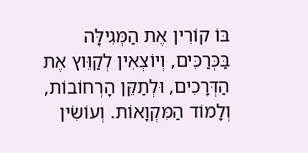בּוֹ קוֹרִין אֶת הַמְּגִילָּה בַּכְּרַכִּים, וְיוֹצְאִין לְקַוֵּוץ אֶת הַדְּרָכִים, וּלְתַקֵּן הָרְחוֹבוֹת, וְלָמוֹד הַמִּקְוָאוֹת. וְעוֹשִׂין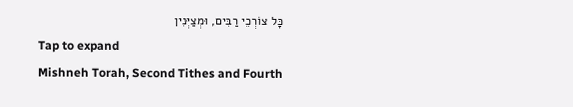כׇּל צוֹרְכֵי רַבִּים, וּמְצַיְּנִין
Tap to expand
Mishneh Torah, Second Tithes and Fourth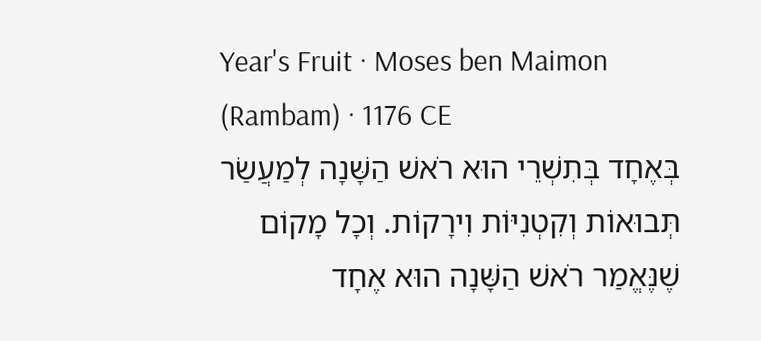Year's Fruit · Moses ben Maimon (Rambam) · 1176 CE
בְּאֶחָד בְּתִשְׁרֵי הוּא רֹאשׁ הַשָּׁנָה לְמַעֲשַׂר תְּבוּאוֹת וְקִטְנִיּוֹת וִירָקוֹת. וְכָל מָקוֹם שֶׁנֶּאֱמַר רֹאשׁ הַשָּׁנָה הוּא אֶחָד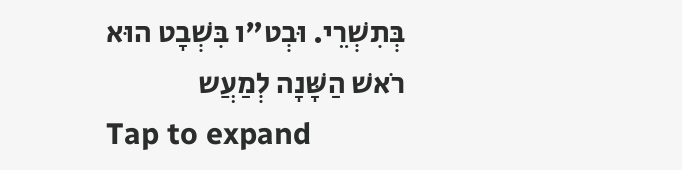בְּתִשְׁרֵי. וּבְט"ו בִּשְׁבָט הוּא רֹאשׁ הַשָּׁנָה לְמַעֲש
Tap to expand